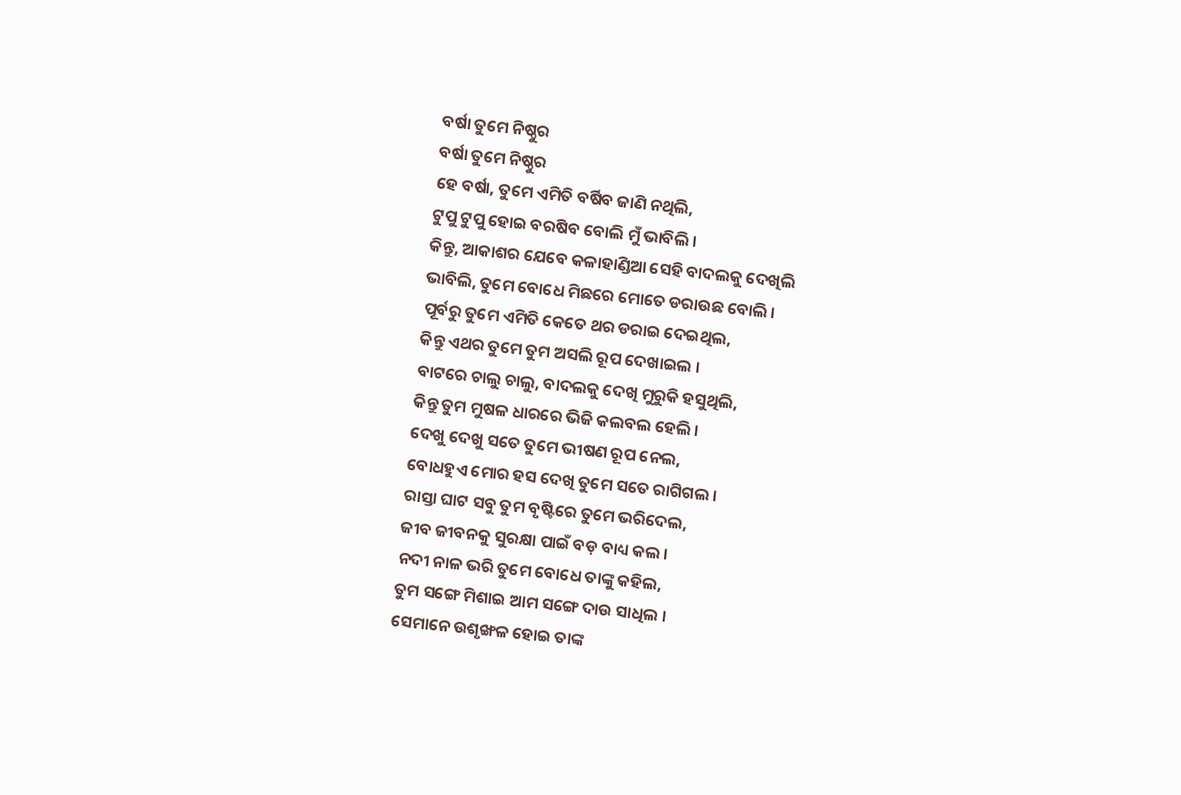ବର୍ଷା ତୁମେ ନିଷ୍ଠୁର
ବର୍ଷା ତୁମେ ନିଷ୍ଠୁର
ହେ ବର୍ଷା, ତୁମେ ଏମିତି ବର୍ଷିବ ଜାଣି ନଥିଲି,
ଟୁପୁ ଟୁପୁ ହୋଇ ବରଷିବ ବୋଲି ମୁଁ ଭାବିଲି ।
କିନ୍ତୁ, ଆକାଶର ଯେବେ କଳାହାଣ୍ଡିଆ ସେହି ବାଦଲକୁ ଦେଖିଲି
ଭାବିଲି, ତୁମେ ବୋଧେ ମିଛରେ ମୋତେ ଡରାଉଛ ବୋଲି ।
ପୂର୍ବରୁ ତୁମେ ଏମିତି କେତେ ଥର ଡରାଇ ଦେଇଥିଲ,
କିନ୍ତୁ ଏଥର ତୁମେ ତୁମ ଅସଲି ରୂପ ଦେଖାଇଲ ।
ବାଟରେ ଚାଲୁ ଚାଲୁ, ବାଦଲକୁ ଦେଖି ମୁରୁକି ହସୁଥିଲି,
କିନ୍ତୁ ତୁମ ମୁଷଳ ଧାରରେ ଭିଜି କଲବଲ ହେଲି ।
ଦେଖୁ ଦେଖୁ ସତେ ତୁମେ ଭୀଷଣ ରୂପ ନେଲ,
ବୋଧହୁଏ ମୋର ହସ ଦେଖି ତୁମେ ସତେ ରାଗିଗଲ ।
ରାସ୍ତା ଘାଟ ସବୁ ତୁମ ବୃଷ୍ଟିରେ ତୁମେ ଭରିଦେଲ,
ଜୀବ ଜୀବନକୁ ସୁରକ୍ଷା ପାଇଁ ବଡ଼ ବାଧ୍ୟ କଲ ।
ନଦୀ ନାଳ ଭରି ତୁମେ ବୋଧେ ତାଙ୍କୁ କହିଲ,
ତୁମ ସଙ୍ଗେ ମିଶାଇ ଆମ ସଙ୍ଗେ ଦାଉ ସାଧିଲ ।
ସେମାନେ ଉଶୃଙ୍ଖଳ ହୋଇ ତାଙ୍କ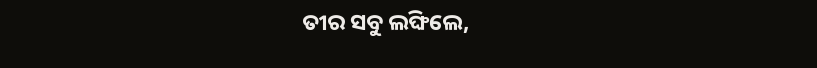ତୀର ସବୁ ଲଙ୍ଘିଲେ,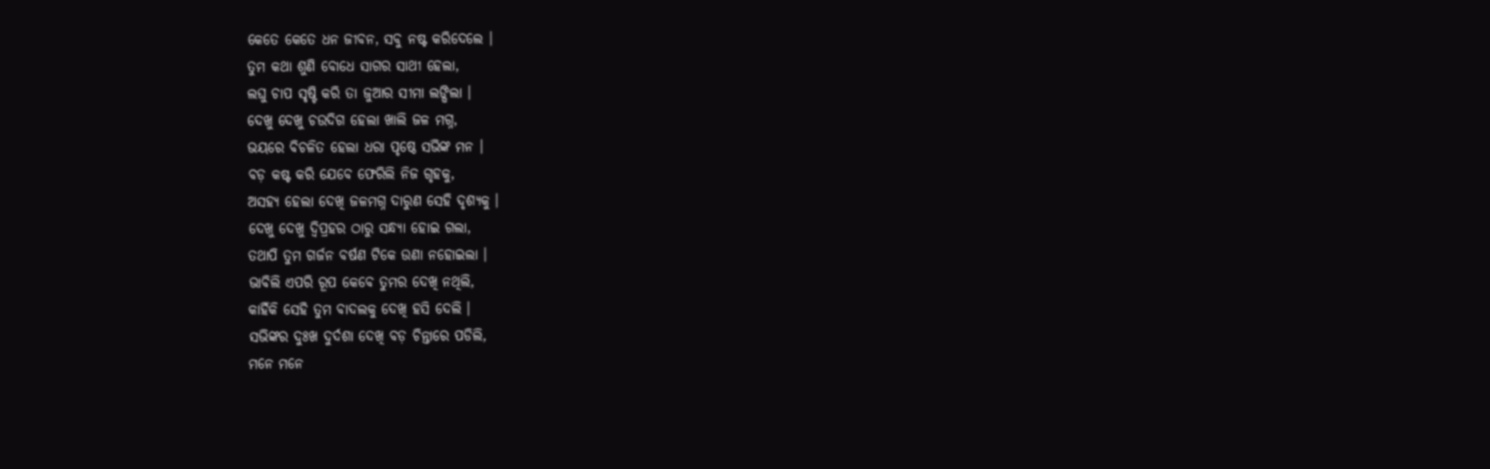କେତେ କେତେ ଧନ ଜୀବନ, ସବୁ ନଷ୍ଟ କରିଦେଲେ ।
ତୁମ କଥା ଶୁଣି ବୋଧେ ସାଗର ସାଥୀ ହେଲା,
ଲଘୁ ଚାପ ସୃଷ୍ଟି କରି ତା ଜୁଆର ସୀମା ଲଙ୍ଘିଲା ।
ଦେଖୁ ଦେଖୁ ଚଉଦିଗ ହେଲା ଖାଲି ଜଳ ମଗ୍ନ,
ଭୟରେ ବିଚଳିତ ହେଲା ଧରା ପୃଷ୍ଠେ ସଭିଙ୍କ ମନ ।
ବଡ଼ କଷ୍ଟ କରି ଯେବେ ଫେରିଲି ନିଜ ଗୃହକୁ,
ଅସହ୍ୟ ହେଲା ଦେଖି ଜଳମଗ୍ନ ଦାରୁଣ ସେହି ଦୃଶ୍ୟକୁ ।
ଦେଖୁ ଦେଖୁ ଦ୍ୱିପ୍ରହର ଠାରୁ ସନ୍ଧ୍ୟା ହୋଇ ଗଲା,
ତଥାପି ତୁମ ଗର୍ଜନ ବର୍ଷଣ ଟିକେ ଉଣା ନହୋଇଲା ।
ଭାବିଲି ଏପରି ରୂପ କେବେ ତୁମର ଦେଖି ନଥିଲି,
କାହିଁକି ସେହି ତୁମ ବାଦଲକୁ ଦେଖି ହସି ଦେଲି ।
ସଭିଙ୍କର ଦୁଃଖ ଦୁର୍ଦଶା ଦେଖି ବଡ଼ ଚିନ୍ତାରେ ପଡିଲି,
ମନେ ମନେ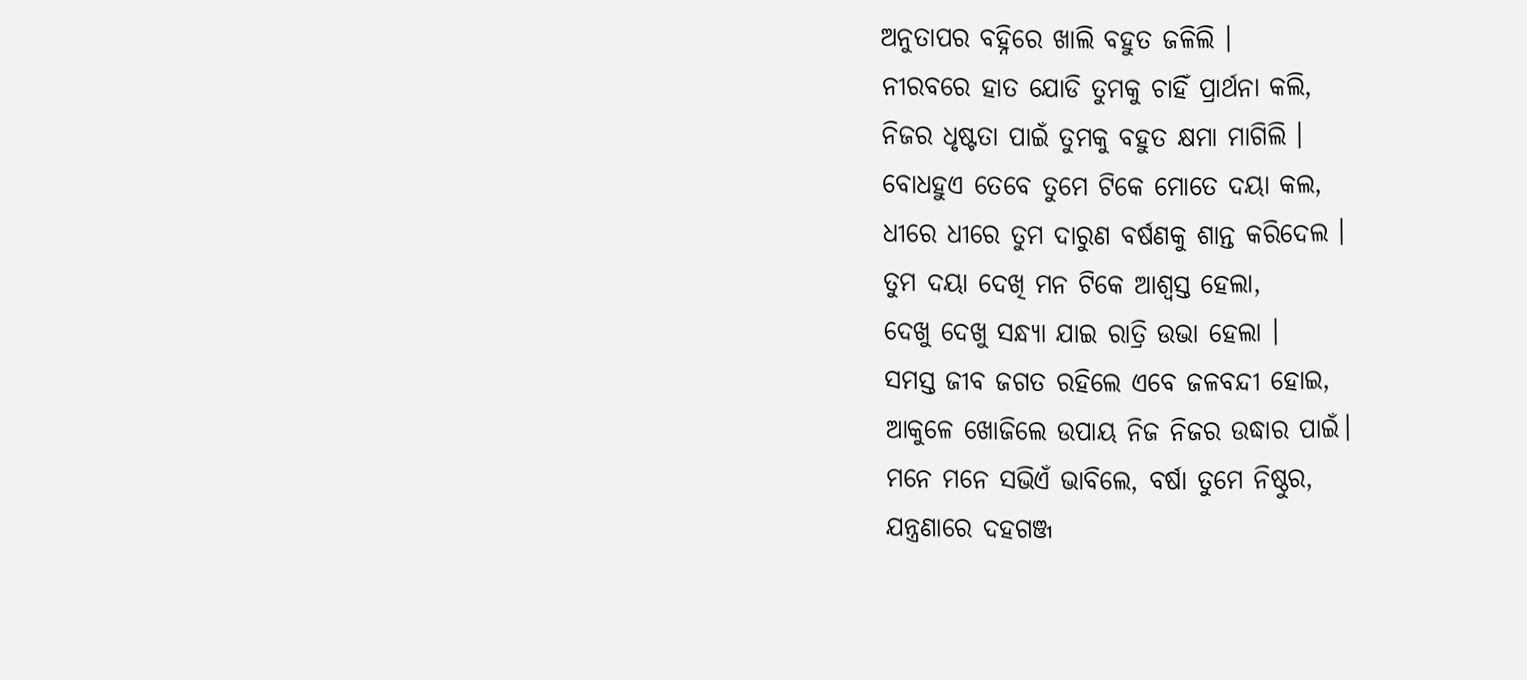ଅନୁତାପର ବହ୍ନିରେ ଖାଲି ବହୁତ ଜଳିଲି ।
ନୀରବରେ ହାତ ଯୋଡି ତୁମକୁ ଚାହିଁ ପ୍ରାର୍ଥନା କଲି,
ନିଜର ଧୃଷ୍ଟତା ପାଇଁ ତୁମକୁ ବହୁତ କ୍ଷମା ମାଗିଲି ।
ବୋଧହୁଏ ତେବେ ତୁମେ ଟିକେ ମୋତେ ଦୟା କଲ,
ଧୀରେ ଧୀରେ ତୁମ ଦାରୁଣ ବର୍ଷଣକୁ ଶାନ୍ତ କରିଦେଲ ।
ତୁମ ଦୟା ଦେଖି ମନ ଟିକେ ଆଶ୍ୱସ୍ତ ହେଲା,
ଦେଖୁ ଦେଖୁ ସନ୍ଧ୍ୟା ଯାଇ ରାତ୍ରି ଉଭା ହେଲା ।
ସମସ୍ତ ଜୀବ ଜଗତ ରହିଲେ ଏବେ ଜଳବନ୍ଦୀ ହୋଇ,
ଆକୁଳେ ଖୋଜିଲେ ଉପାୟ ନିଜ ନିଜର ଉଦ୍ଧାର ପାଇଁ।
ମନେ ମନେ ସଭିଏଁ ଭାବିଲେ, ବର୍ଷା ତୁମେ ନିଷ୍ଠୁର,
ଯନ୍ତ୍ରଣାରେ ଦହଗଞ୍ଜ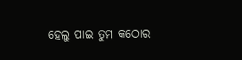ହେଲୁ ପାଇ ତୁମ କଠୋର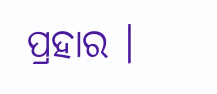ପ୍ରହାର ।